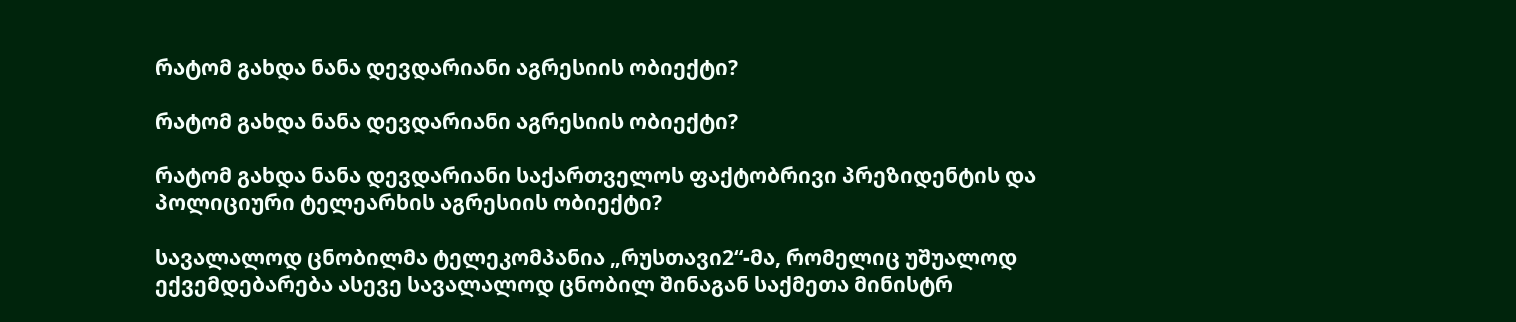რატომ გახდა ნანა დევდარიანი აგრესიის ობიექტი?

რატომ გახდა ნანა დევდარიანი აგრესიის ობიექტი?

რატომ გახდა ნანა დევდარიანი საქართველოს ფაქტობრივი პრეზიდენტის და პოლიციური ტელეარხის აგრესიის ობიექტი?

სავალალოდ ცნობილმა ტელეკომპანია „რუსთავი2“-მა, რომელიც უშუალოდ ექვემდებარება ასევე სავალალოდ ცნობილ შინაგან საქმეთა მინისტრ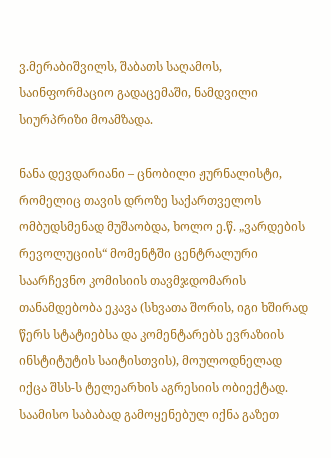ვ.მერაბიშვილს, შაბათს საღამოს, საინფორმაციო გადაცემაში, ნამდვილი სიურპრიზი მოამზადა.

ნანა დევდარიანი – ცნობილი ჟურნალისტი, რომელიც თავის დროზე საქართველოს ომბუდსმენად მუშაობდა, ხოლო ე.წ. „ვარდების რევოლუციის“ მომენტში ცენტრალური საარჩევნო კომისიის თავმჯდომარის თანამდებობა ეკავა (სხვათა შორის, იგი ხშირად წერს სტატიებსა და კომენტარებს ევრაზიის ინსტიტუტის საიტისთვის), მოულოდნელად იქცა შსს-ს ტელეარხის აგრესიის ობიექტად. საამისო საბაბად გამოყენებულ იქნა გაზეთ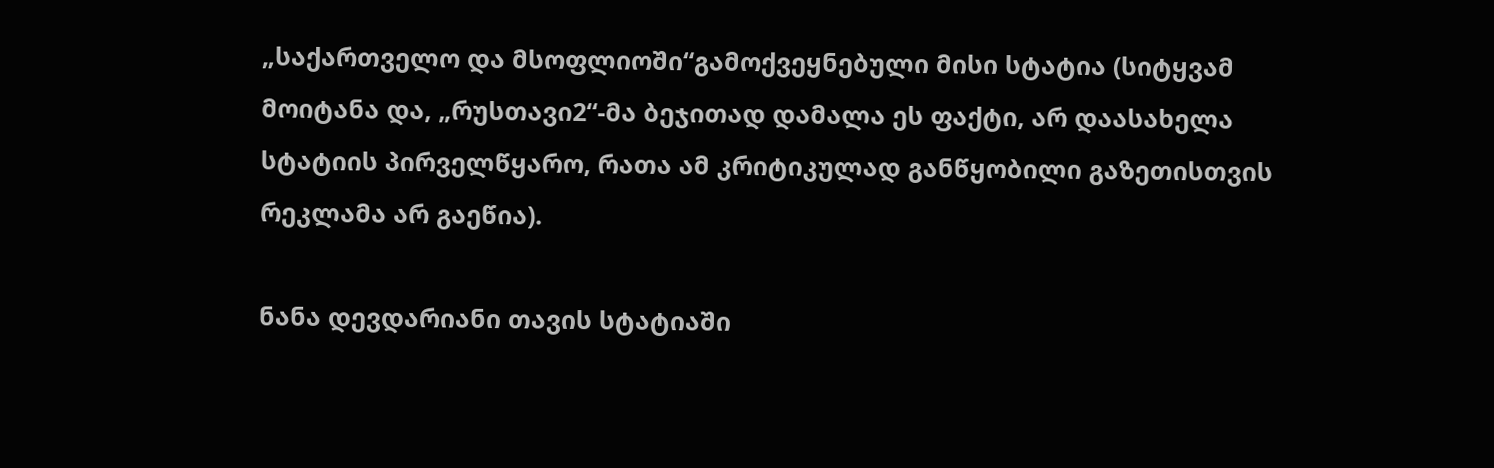„საქართველო და მსოფლიოში“გამოქვეყნებული მისი სტატია (სიტყვამ მოიტანა და, „რუსთავი2“-მა ბეჯითად დამალა ეს ფაქტი, არ დაასახელა სტატიის პირველწყარო, რათა ამ კრიტიკულად განწყობილი გაზეთისთვის რეკლამა არ გაეწია).

ნანა დევდარიანი თავის სტატიაში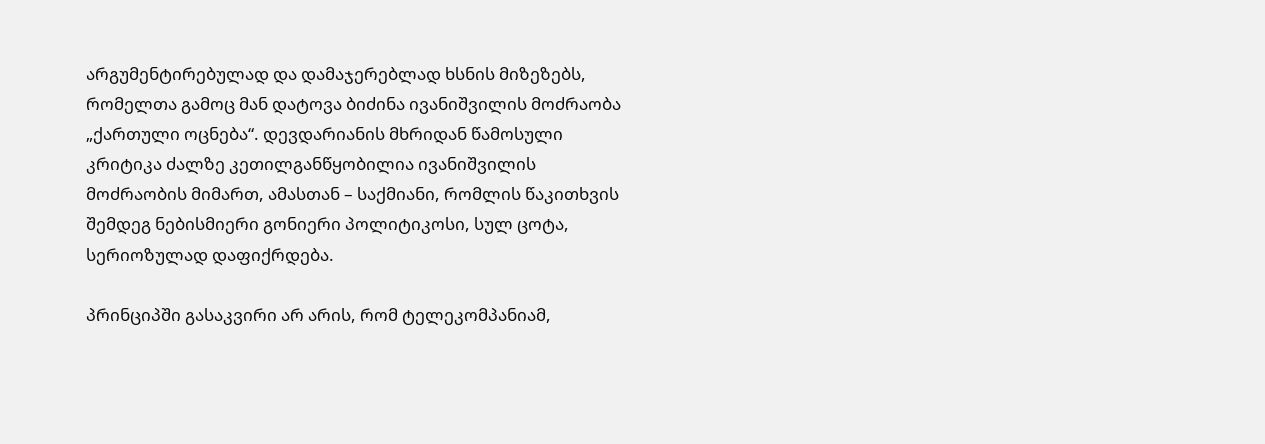არგუმენტირებულად და დამაჯერებლად ხსნის მიზეზებს, რომელთა გამოც მან დატოვა ბიძინა ივანიშვილის მოძრაობა „ქართული ოცნება“. დევდარიანის მხრიდან წამოსული კრიტიკა ძალზე კეთილგანწყობილია ივანიშვილის მოძრაობის მიმართ, ამასთან – საქმიანი, რომლის წაკითხვის შემდეგ ნებისმიერი გონიერი პოლიტიკოსი, სულ ცოტა, სერიოზულად დაფიქრდება.

პრინციპში გასაკვირი არ არის, რომ ტელეკომპანიამ,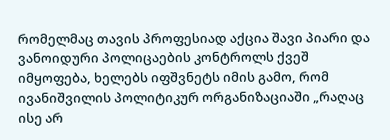რომელმაც თავის პროფესიად აქცია შავი პიარი და ვანოიდური პოლიცაების კონტროლს ქვეშ იმყოფება, ხელებს იფშვნეტს იმის გამო, რომ ივანიშვილის პოლიტიკურ ორგანიზაციაში „რაღაც ისე არ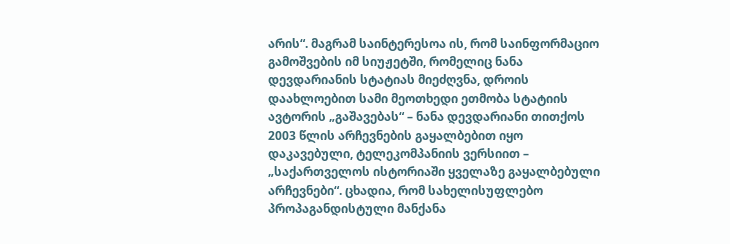არის“. მაგრამ საინტერესოა ის, რომ საინფორმაციო გამოშვების იმ სიუჟეტში, რომელიც ნანა დევდარიანის სტატიას მიეძღვნა, დროის დაახლოებით სამი მეოთხედი ეთმობა სტატიის ავტორის „გაშავებას“ – ნანა დევდარიანი თითქოს 2003 წლის არჩევნების გაყალბებით იყო დაკავებული, ტელეკომპანიის ვერსიით – „საქართველოს ისტორიაში ყველაზე გაყალბებული არჩევნები“. ცხადია, რომ სახელისუფლებო პროპაგანდისტული მანქანა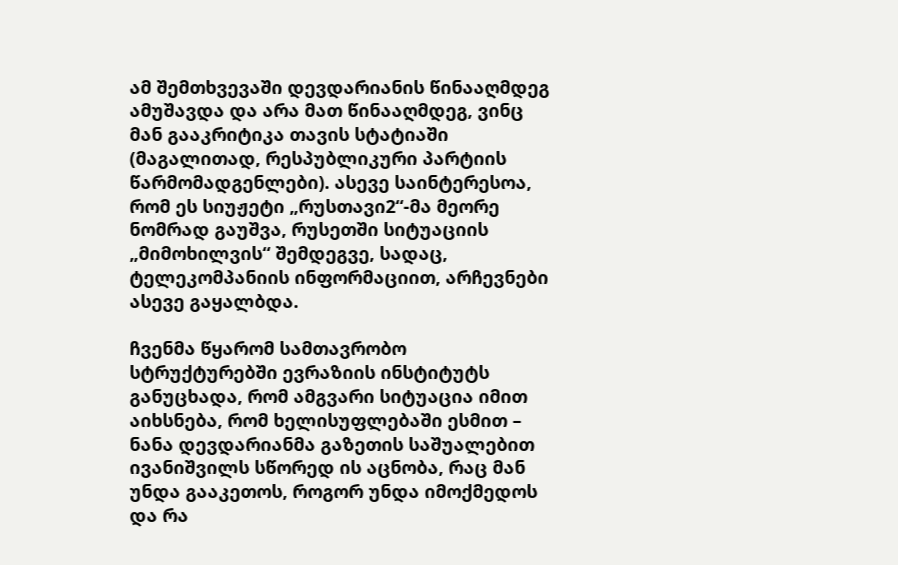ამ შემთხვევაში დევდარიანის წინააღმდეგ ამუშავდა და არა მათ წინააღმდეგ, ვინც მან გააკრიტიკა თავის სტატიაში (მაგალითად, რესპუბლიკური პარტიის წარმომადგენლები). ასევე საინტერესოა, რომ ეს სიუჟეტი „რუსთავი2“-მა მეორე ნომრად გაუშვა, რუსეთში სიტუაციის „მიმოხილვის“ შემდეგვე, სადაც, ტელეკომპანიის ინფორმაციით, არჩევნები ასევე გაყალბდა.

ჩვენმა წყარომ სამთავრობო სტრუქტურებში ევრაზიის ინსტიტუტს განუცხადა, რომ ამგვარი სიტუაცია იმით აიხსნება, რომ ხელისუფლებაში ესმით – ნანა დევდარიანმა გაზეთის საშუალებით ივანიშვილს სწორედ ის აცნობა, რაც მან უნდა გააკეთოს, როგორ უნდა იმოქმედოს და რა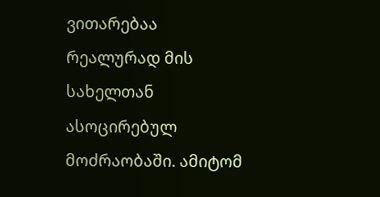ვითარებაა რეალურად მის სახელთან ასოცირებულ მოძრაობაში. ამიტომ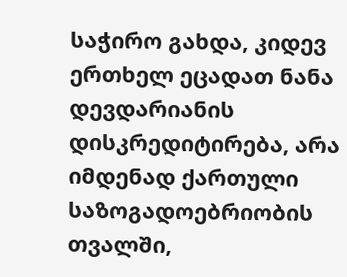საჭირო გახდა, კიდევ ერთხელ ეცადათ ნანა დევდარიანის დისკრედიტირება, არა იმდენად ქართული საზოგადოებრიობის თვალში,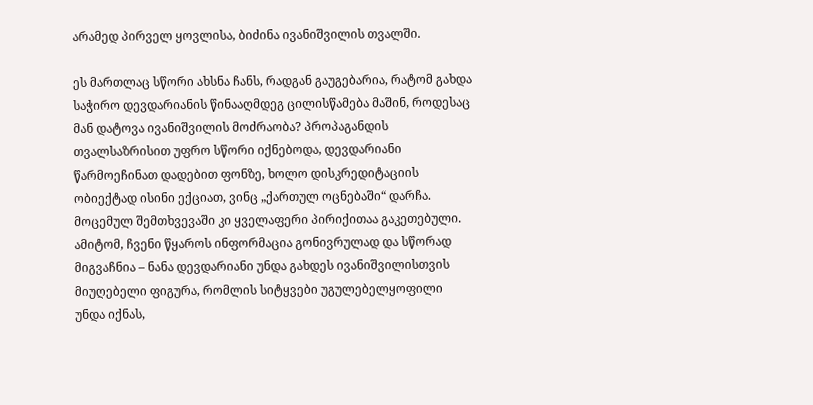არამედ პირველ ყოვლისა, ბიძინა ივანიშვილის თვალში.

ეს მართლაც სწორი ახსნა ჩანს, რადგან გაუგებარია, რატომ გახდა საჭირო დევდარიანის წინააღმდეგ ცილისწამება მაშინ, როდესაც მან დატოვა ივანიშვილის მოძრაობა? პროპაგანდის თვალსაზრისით უფრო სწორი იქნებოდა, დევდარიანი წარმოეჩინათ დადებით ფონზე, ხოლო დისკრედიტაციის ობიექტად ისინი ექციათ, ვინც „ქართულ ოცნებაში“ დარჩა. მოცემულ შემთხვევაში კი ყველაფერი პირიქითაა გაკეთებული. ამიტომ, ჩვენი წყაროს ინფორმაცია გონივრულად და სწორად მიგვაჩნია – ნანა დევდარიანი უნდა გახდეს ივანიშვილისთვის მიუღებელი ფიგურა, რომლის სიტყვები უგულებელყოფილი უნდა იქნას,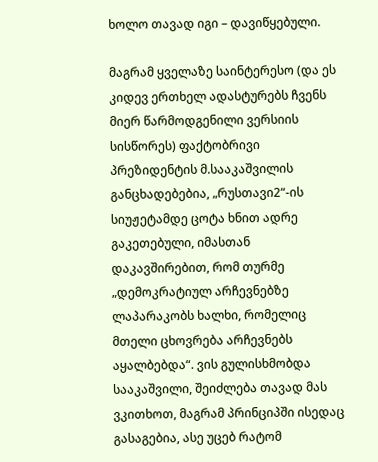ხოლო თავად იგი – დავიწყებული.

მაგრამ ყველაზე საინტერესო (და ეს კიდევ ერთხელ ადასტურებს ჩვენს მიერ წარმოდგენილი ვერსიის სისწორეს) ფაქტობრივი პრეზიდენტის მ.სააკაშვილის განცხადებებია, „რუსთავი2“-ის სიუჟეტამდე ცოტა ხნით ადრე გაკეთებული, იმასთან დაკავშირებით, რომ თურმე „დემოკრატიულ არჩევნებზე ლაპარაკობს ხალხი, რომელიც მთელი ცხოვრება არჩევნებს აყალბებდა“. ვის გულისხმობდა სააკაშვილი, შეიძლება თავად მას ვკითხოთ, მაგრამ პრინციპში ისედაც გასაგებია, ასე უცებ რატომ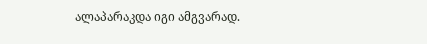ალაპარაკდა იგი ამგვარად.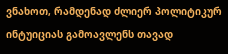ვნახოთ, რამდენად ძლიერ პოლიტიკურ ინტუიციას გამოავლენს თავად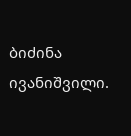ბიძინა ივანიშვილი.